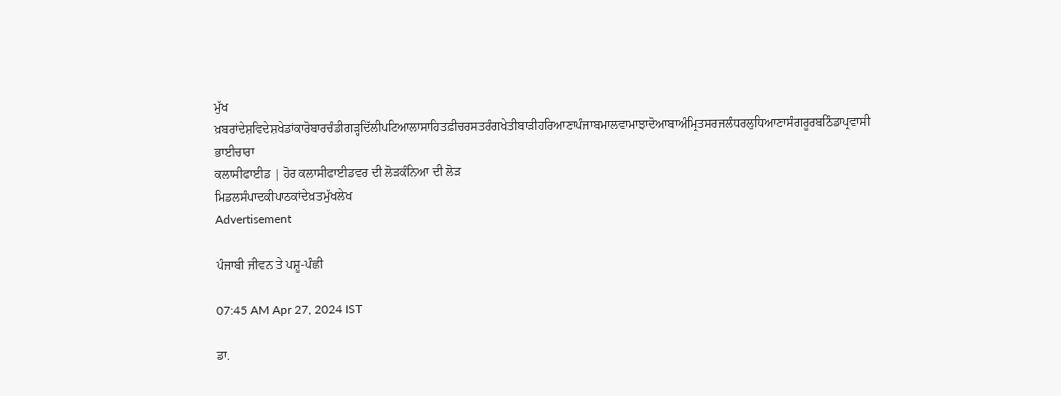ਮੁੱਖ ਖ਼ਬਰਾਂਦੇਸ਼ਵਿਦੇਸ਼ਖੇਡਾਂਕਾਰੋਬਾਰਚੰਡੀਗੜ੍ਹਦਿੱਲੀਪਟਿਆਲਾਸਾਹਿਤਫ਼ੀਚਰਸਤਰੰਗਖੇਤੀਬਾੜੀਹਰਿਆਣਾਪੰਜਾਬਮਾਲਵਾਮਾਝਾਦੋਆਬਾਅੰਮ੍ਰਿਤਸਰਜਲੰਧਰਲੁਧਿਆਣਾਸੰਗਰੂਰਬਠਿੰਡਾਪ੍ਰਵਾਸੀ ਭਾਈਚਾਰਾ
ਕਲਾਸੀਫਾਈਡ | ਹੋਰ ਕਲਾਸੀਫਾਈਡਵਰ ਦੀ ਲੋੜਕੰਨਿਆ ਦੀ ਲੋੜ
ਮਿਡਲਸੰਪਾਦਕੀਪਾਠਕਾਂਦੇਖ਼ਤਮੁੱਖਲੇਖ
Advertisement

ਪੰਜਾਬੀ ਜੀਵਨ ਤੇ ਪਸ਼ੂ-ਪੰਛੀ

07:45 AM Apr 27, 2024 IST

ਡਾ.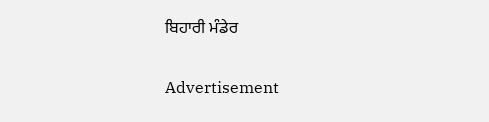ਬਿਹਾਰੀ ਮੰਡੇਰ

Advertisement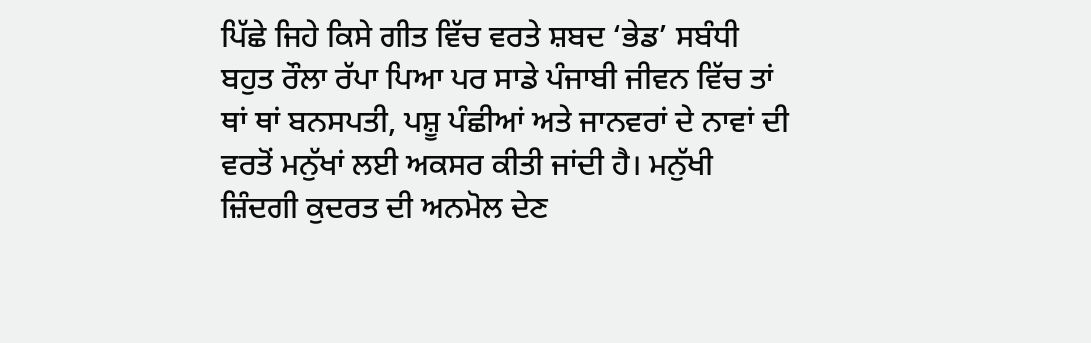ਪਿੱਛੇ ਜਿਹੇ ਕਿਸੇ ਗੀਤ ਵਿੱਚ ਵਰਤੇ ਸ਼ਬਦ ‘ਭੇਡ’ ਸਬੰਧੀ ਬਹੁਤ ਰੌਲਾ ਰੱਪਾ ਪਿਆ ਪਰ ਸਾਡੇ ਪੰਜਾਬੀ ਜੀਵਨ ਵਿੱਚ ਤਾਂ ਥਾਂ ਥਾਂ ਬਨਸਪਤੀ, ਪਸ਼ੂ ਪੰਛੀਆਂ ਅਤੇ ਜਾਨਵਰਾਂ ਦੇ ਨਾਵਾਂ ਦੀ ਵਰਤੋਂ ਮਨੁੱਖਾਂ ਲਈ ਅਕਸਰ ਕੀਤੀ ਜਾਂਦੀ ਹੈ। ਮਨੁੱਖੀ ਜ਼ਿੰਦਗੀ ਕੁਦਰਤ ਦੀ ਅਨਮੋਲ ਦੇਣ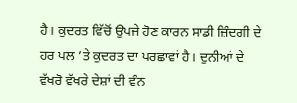ਹੈ। ਕੁਦਰਤ ਵਿੱਚੋਂ ਉਪਜੇ ਹੋਣ ਕਾਰਨ ਸਾਡੀ ਜ਼ਿੰਦਗੀ ਦੇ ਹਰ ਪਲ ’ਤੇ ਕੁਦਰਤ ਦਾ ਪਰਛਾਵਾਂ ਹੈ। ਦੁਨੀਆਂ ਦੇ ਵੱਖਰੋ ਵੱਖਰੇ ਦੇਸ਼ਾਂ ਦੀ ਵੰਨ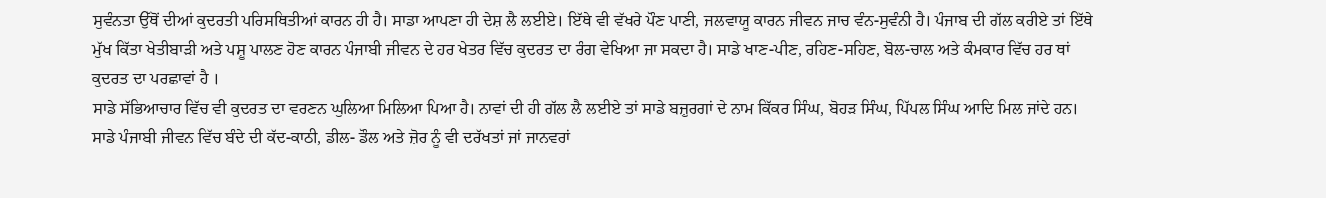ਸੁਵੰਨਤਾ ਉੱਥੋਂ ਦੀਆਂ ਕੁਦਰਤੀ ਪਰਿਸਥਿਤੀਆਂ ਕਾਰਨ ਹੀ ਹੈ। ਸਾਡਾ ਆਪਣਾ ਹੀ ਦੇਸ਼ ਲੈ ਲਈਏ। ਇੱਥੇ ਵੀ ਵੱਖਰੇ ਪੌਣ ਪਾਣੀ, ਜਲਵਾਯੂ ਕਾਰਨ ਜੀਵਨ ਜਾਚ ਵੰਨ-ਸੁਵੰਨੀ ਹੈ। ਪੰਜਾਬ ਦੀ ਗੱਲ ਕਰੀਏ ਤਾਂ ਇੱਥੇ ਮੁੱਖ ਕਿੱਤਾ ਖੇਤੀਬਾੜੀ ਅਤੇ ਪਸ਼ੂ ਪਾਲਣ ਹੋਣ ਕਾਰਨ ਪੰਜਾਬੀ ਜੀਵਨ ਦੇ ਹਰ ਖੇਤਰ ਵਿੱਚ ਕੁਦਰਤ ਦਾ ਰੰਗ ਵੇਖਿਆ ਜਾ ਸਕਦਾ ਹੈ। ਸਾਡੇ ਖਾਣ-ਪੀਣ, ਰਹਿਣ-ਸਹਿਣ, ਬੋਲ-ਚਾਲ ਅਤੇ ਕੰਮਕਾਰ ਵਿੱਚ ਹਰ ਥਾਂ ਕੁਦਰਤ ਦਾ ਪਰਛਾਵਾਂ ਹੈ ।
ਸਾਡੇ ਸੱਭਿਆਚਾਰ ਵਿੱਚ ਵੀ ਕੁਦਰਤ ਦਾ ਵਰਣਨ ਘੁਲਿਆ ਮਿਲਿਆ ਪਿਆ ਹੈ। ਨਾਵਾਂ ਦੀ ਹੀ ਗੱਲ ਲੈ ਲਈਏ ਤਾਂ ਸਾਡੇ ਬਜ਼ੁਰਗਾਂ ਦੇ ਨਾਮ ਕਿੱਕਰ ਸਿੰਘ, ਬੋਹੜ ਸਿੰਘ, ਪਿੱਪਲ ਸਿੰਘ ਆਦਿ ਮਿਲ ਜਾਂਦੇ ਹਨ। ਸਾਡੇ ਪੰਜਾਬੀ ਜੀਵਨ ਵਿੱਚ ਬੰਦੇ ਦੀ ਕੱਦ-ਕਾਠੀ, ਡੀਲ- ਡੌਲ ਅਤੇ ਜ਼ੋਰ ਨੂੰ ਵੀ ਦਰੱਖਤਾਂ ਜਾਂ ਜਾਨਵਰਾਂ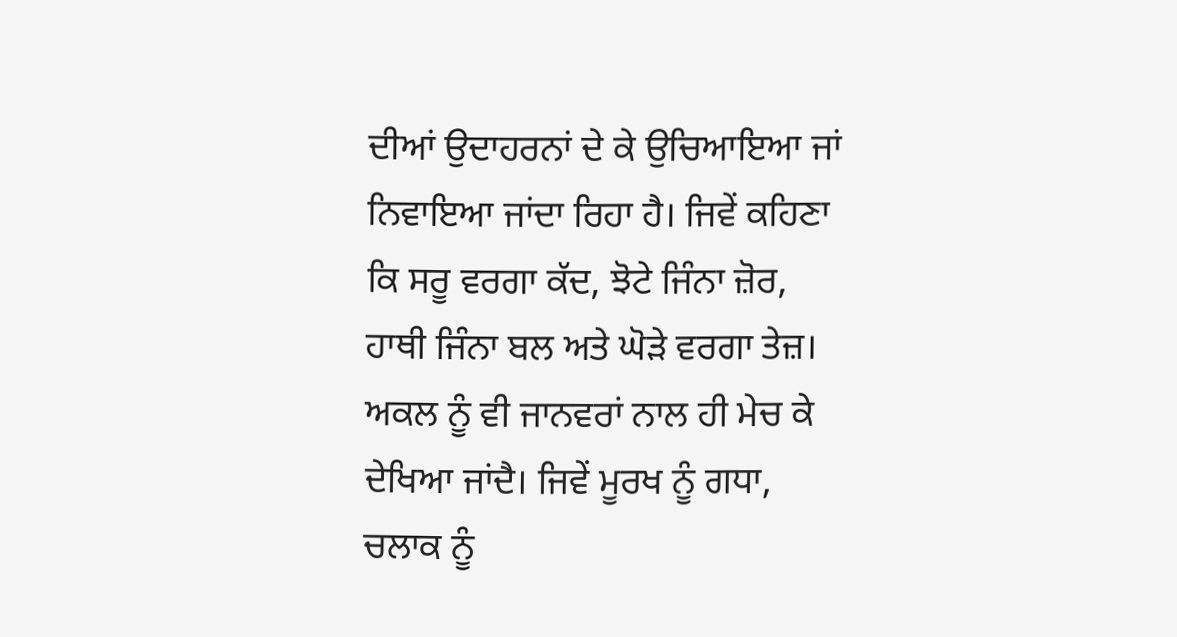ਦੀਆਂ ਉਦਾਹਰਨਾਂ ਦੇ ਕੇ ਉਚਿਆਇਆ ਜਾਂ ਨਿਵਾਇਆ ਜਾਂਦਾ ਰਿਹਾ ਹੈ। ਜਿਵੇਂ ਕਹਿਣਾ ਕਿ ਸਰੂ ਵਰਗਾ ਕੱਦ, ਝੋਟੇ ਜਿੰਨਾ ਜ਼ੋਰ, ਹਾਥੀ ਜਿੰਨਾ ਬਲ ਅਤੇ ਘੋੜੇ ਵਰਗਾ ਤੇਜ਼। ਅਕਲ ਨੂੰ ਵੀ ਜਾਨਵਰਾਂ ਨਾਲ ਹੀ ਮੇਚ ਕੇ ਦੇਖਿਆ ਜਾਂਦੈ। ਜਿਵੇਂ ਮੂਰਖ ਨੂੰ ਗਧਾ, ਚਲਾਕ ਨੂੰ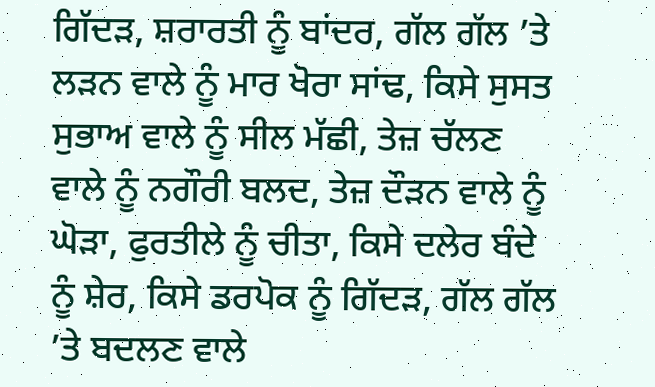ਗਿੱਦੜ, ਸ਼ਰਾਰਤੀ ਨੂੰ ਬਾਂਦਰ, ਗੱਲ ਗੱਲ ’ਤੇ ਲੜਨ ਵਾਲੇ ਨੂੰ ਮਾਰ ਖੋਰਾ ਸਾਂਢ, ਕਿਸੇ ਸੁਸਤ ਸੁਭਾਅ ਵਾਲੇ ਨੂੰ ਸੀਲ ਮੱਛੀ, ਤੇਜ਼ ਚੱਲਣ ਵਾਲੇ ਨੂੰ ਨਗੌਰੀ ਬਲਦ, ਤੇਜ਼ ਦੌੜਨ ਵਾਲੇ ਨੂੰ ਘੋੜਾ, ਫੁਰਤੀਲੇ ਨੂੰ ਚੀਤਾ, ਕਿਸੇ ਦਲੇਰ ਬੰਦੇ ਨੂੰ ਸ਼ੇਰ, ਕਿਸੇ ਡਰਪੋਕ ਨੂੰ ਗਿੱਦੜ, ਗੱਲ ਗੱਲ ’ਤੇ ਬਦਲਣ ਵਾਲੇ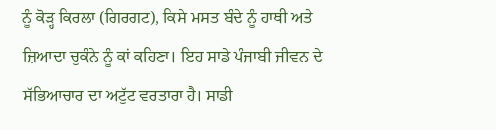ਨੂੰ ਕੋੜ੍ਹ ਕਿਰਲਾ (ਗਿਰਗਟ), ਕਿਸੇ ਮਸਤ ਬੰਦੇ ਨੂੰ ਹਾਥੀ ਅਤੇ ਜ਼ਿਆਦਾ ਚੁਕੰਨੇ ਨੂੰ ਕਾਂ ਕਹਿਣਾ। ਇਹ ਸਾਡੇ ਪੰਜਾਬੀ ਜੀਵਨ ਦੇ ਸੱਭਿਆਚਾਰ ਦਾ ਅਟੁੱਟ ਵਰਤਾਰਾ ਹੈ। ਸਾਡੀ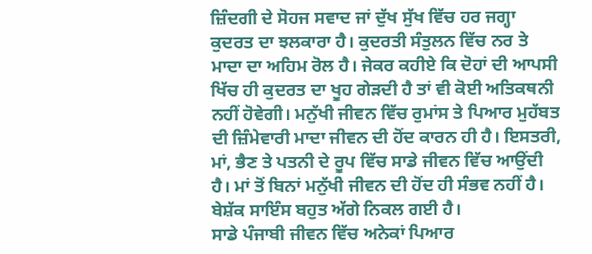ਜ਼ਿੰਦਗੀ ਦੇ ਸੋਹਜ ਸਵਾਦ ਜਾਂ ਦੁੱਖ ਸੁੱਖ ਵਿੱਚ ਹਰ ਜਗ੍ਹਾ ਕੁਦਰਤ ਦਾ ਝਲਕਾਰਾ ਹੈ। ਕੁਦਰਤੀ ਸੰਤੁਲਨ ਵਿੱਚ ਨਰ ਤੇ ਮਾਦਾ ਦਾ ਅਹਿਮ ਰੋਲ ਹੈ। ਜੇਕਰ ਕਹੀਏ ਕਿ ਦੋਹਾਂ ਦੀ ਆਪਸੀ ਖਿੱਚ ਹੀ ਕੁਦਰਤ ਦਾ ਖੂਹ ਗੇੜਦੀ ਹੈ ਤਾਂ ਵੀ ਕੋਈ ਅਤਿਕਥਨੀ ਨਹੀਂ ਹੋਵੇਗੀ। ਮਨੁੱਖੀ ਜੀਵਨ ਵਿੱਚ ਰੁਮਾਂਸ ਤੇ ਪਿਆਰ ਮੁਹੱਬਤ ਦੀ ਜ਼ਿੰਮੇਵਾਰੀ ਮਾਦਾ ਜੀਵਨ ਦੀ ਹੋਂਦ ਕਾਰਨ ਹੀ ਹੈ। ਇਸਤਰੀ, ਮਾਂ, ਭੈਣ ਤੇ ਪਤਨੀ ਦੇ ਰੂਪ ਵਿੱਚ ਸਾਡੇ ਜੀਵਨ ਵਿੱਚ ਆਉਂਦੀ ਹੈ। ਮਾਂ ਤੋਂ ਬਿਨਾਂ ਮਨੁੱਖੀ ਜੀਵਨ ਦੀ ਹੋਂਦ ਹੀ ਸੰਭਵ ਨਹੀਂ ਹੈ। ਬੇਸ਼ੱਕ ਸਾਇੰਸ ਬਹੁਤ ਅੱਗੇ ਨਿਕਲ ਗਈ ਹੈ।
ਸਾਡੇ ਪੰਜਾਬੀ ਜੀਵਨ ਵਿੱਚ ਅਨੇਕਾਂ ਪਿਆਰ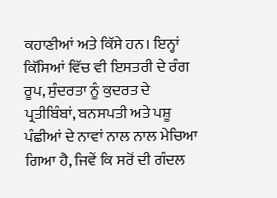ਕਹਾਣੀਆਂ ਅਤੇ ਕਿੱਸੇ ਹਨ। ਇਨ੍ਹਾਂ ਕਿੱਸਿਆਂ ਵਿੱਚ ਵੀ ਇਸਤਰੀ ਦੇ ਰੰਗ ਰੂਪ, ਸੁੰਦਰਤਾ ਨੂੰ ਕੁਦਰਤ ਦੇ ਪ੍ਰਤੀਬਿੰਬਾਂ, ਬਨਸਪਤੀ ਅਤੇ ਪਸ਼ੂ ਪੰਛੀਆਂ ਦੇ ਨਾਵਾਂ ਨਾਲ ਨਾਲ ਮੇਚਿਆ ਗਿਆ ਹੈ, ਜਿਵੇਂ ਕਿ ਸਰੋਂ ਦੀ ਗੰਦਲ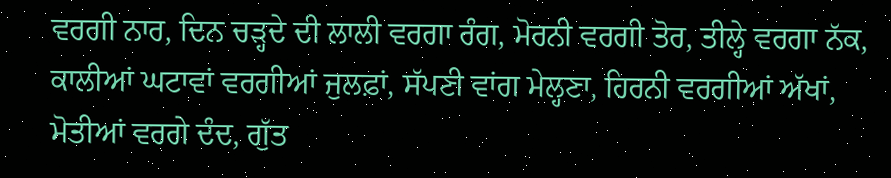ਵਰਗੀ ਨਾਰ, ਦਿਨ ਚੜ੍ਹਦੇ ਦੀ ਲਾਲੀ ਵਰਗਾ ਰੰਗ, ਮੋਰਨੀ ਵਰਗੀ ਤੋਰ, ਤੀਲ੍ਹੇ ਵਰਗਾ ਨੱਕ, ਕਾਲੀਆਂ ਘਟਾਵਾਂ ਵਰਗੀਆਂ ਜੁਲਫ਼ਾਂ, ਸੱਪਣੀ ਵਾਂਗ ਮੇਲ੍ਹਣਾ, ਹਿਰਨੀ ਵਰਗੀਆਂ ਅੱਖਾਂ, ਮੋਤੀਆਂ ਵਰਗੇ ਦੰਦ, ਗੁੱਤ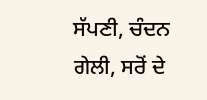ਸੱਪਣੀ, ਚੰਦਨ ਗੇਲੀ, ਸਰੋਂ ਦੇ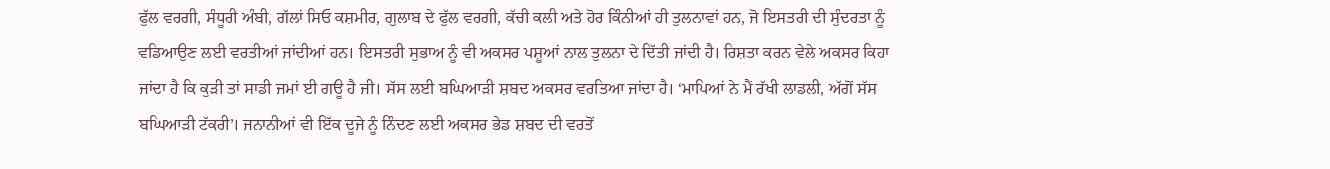ਫੁੱਲ ਵਰਗੀ, ਸੰਧੂਰੀ ਅੰਬੀ, ਗੱਲਾਂ ਸਿਓ ਕਸ਼ਮੀਰ, ਗੁਲਾਬ ਦੇ ਫੁੱਲ ਵਰਗੀ, ਕੱਚੀ ਕਲੀ ਅਤੇ ਹੋਰ ਕਿੰਨੀਆਂ ਹੀ ਤੁਲਨਾਵਾਂ ਹਨ, ਜੋ ਇਸਤਰੀ ਦੀ ਸੁੰਦਰਤਾ ਨੂੰ ਵਡਿਆਉਣ ਲਈ ਵਰਤੀਆਂ ਜਾਂਦੀਆਂ ਹਨ। ਇਸਤਰੀ ਸੁਭਾਅ ਨੂੰ ਵੀ ਅਕਸਰ ਪਸ਼ੂਆਂ ਨਾਲ ਤੁਲਨਾ ਦੇ ਦਿੱਤੀ ਜਾਂਦੀ ਹੈ। ਰਿਸ਼ਤਾ ਕਰਨ ਵੇਲੇ ਅਕਸਰ ਕਿਹਾ ਜਾਂਦਾ ਹੈ ਕਿ ਕੁੜੀ ਤਾਂ ਸਾਡੀ ਜਮਾਂ ਈ ਗਊ ਹੈ ਜੀ। ਸੱਸ ਲਈ ਬਘਿਆੜੀ ਸ਼ਬਦ ਅਕਸਰ ਵਰਤਿਆ ਜਾਂਦਾ ਹੈ। ‘ਮਾਪਿਆਂ ਨੇ ਮੈਂ ਰੱਖੀ ਲਾਡਲੀ, ਅੱਗੋਂ ਸੱਸ ਬਘਿਆੜੀ ਟੱਕਰੀ’। ਜਨਾਨੀਆਂ ਵੀ ਇੱਕ ਦੂਜੇ ਨੂੰ ਨਿੰਦਣ ਲਈ ਅਕਸਰ ਭੇਡ ਸ਼ਬਦ ਦੀ ਵਰਤੋਂ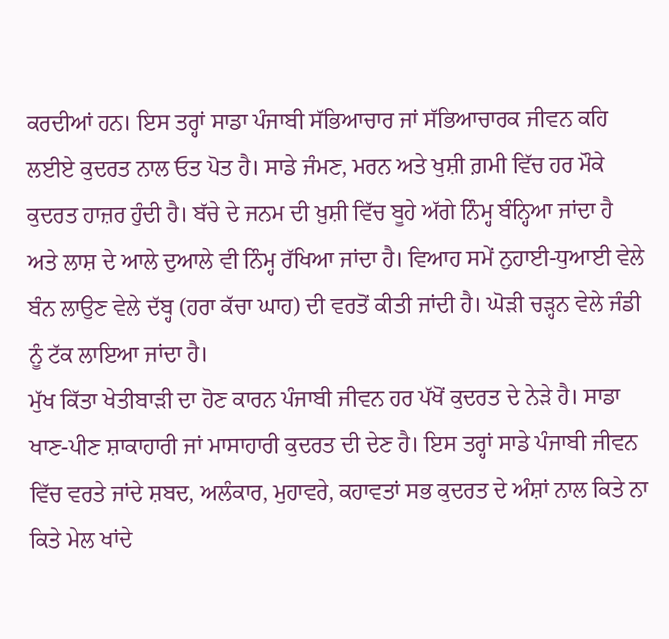ਕਰਦੀਆਂ ਹਨ। ਇਸ ਤਰ੍ਹਾਂ ਸਾਡਾ ਪੰਜਾਬੀ ਸੱਭਿਆਚਾਰ ਜਾਂ ਸੱਭਿਆਚਾਰਕ ਜੀਵਨ ਕਹਿ ਲਈਏ ਕੁਦਰਤ ਨਾਲ ਓਤ ਪੋਤ ਹੈ। ਸਾਡੇ ਜੰਮਣ, ਮਰਨ ਅਤੇ ਖੁਸ਼ੀ ਗ਼ਮੀ ਵਿੱਚ ਹਰ ਮੌਕੇ ਕੁਦਰਤ ਹਾਜ਼ਰ ਹੁੰਦੀ ਹੈ। ਬੱਚੇ ਦੇ ਜਨਮ ਦੀ ਖ਼ੁਸ਼ੀ ਵਿੱਚ ਬੂਹੇ ਅੱਗੇ ਨਿੰਮ੍ਹ ਬੰਨ੍ਹਿਆ ਜਾਂਦਾ ਹੈ ਅਤੇ ਲਾਸ਼ ਦੇ ਆਲੇ ਦੁਆਲੇ ਵੀ ਨਿੰਮ੍ਹ ਰੱਖਿਆ ਜਾਂਦਾ ਹੈ। ਵਿਆਹ ਸਮੇਂ ਨੁਹਾਈ-ਧੁਆਈ ਵੇਲੇ ਬੰਨ ਲਾਉਣ ਵੇਲੇ ਦੱਬ੍ਹ (ਹਰਾ ਕੱਚਾ ਘਾਹ) ਦੀ ਵਰਤੋਂ ਕੀਤੀ ਜਾਂਦੀ ਹੈ। ਘੋੜੀ ਚੜ੍ਹਨ ਵੇਲੇ ਜੰਡੀ ਨੂੰ ਟੱਕ ਲਾਇਆ ਜਾਂਦਾ ਹੈ।
ਮੁੱਖ ਕਿੱਤਾ ਖੇਤੀਬਾੜੀ ਦਾ ਹੋਣ ਕਾਰਨ ਪੰਜਾਬੀ ਜੀਵਨ ਹਰ ਪੱਖੋਂ ਕੁਦਰਤ ਦੇ ਨੇੜੇ ਹੈ। ਸਾਡਾ ਖਾਣ-ਪੀਣ ਸ਼ਾਕਾਹਾਰੀ ਜਾਂ ਮਾਸਾਹਾਰੀ ਕੁਦਰਤ ਦੀ ਦੇਣ ਹੈ। ਇਸ ਤਰ੍ਹਾਂ ਸਾਡੇ ਪੰਜਾਬੀ ਜੀਵਨ ਵਿੱਚ ਵਰਤੇ ਜਾਂਦੇ ਸ਼ਬਦ, ਅਲੰਕਾਰ, ਮੁਹਾਵਰੇ, ਕਹਾਵਤਾਂ ਸਭ ਕੁਦਰਤ ਦੇ ਅੰਸ਼ਾਂ ਨਾਲ ਕਿਤੇ ਨਾ ਕਿਤੇ ਮੇਲ ਖਾਂਦੇ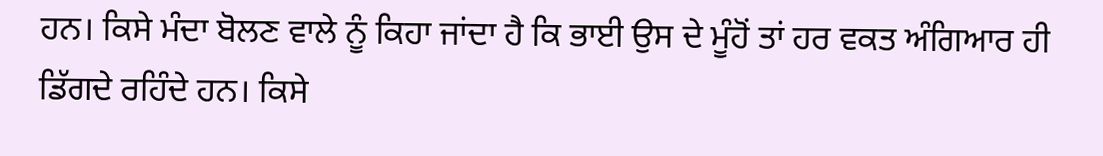ਹਨ। ਕਿਸੇ ਮੰਦਾ ਬੋਲਣ ਵਾਲੇ ਨੂੰ ਕਿਹਾ ਜਾਂਦਾ ਹੈ ਕਿ ਭਾਈ ਉਸ ਦੇ ਮੂੰਹੋਂ ਤਾਂ ਹਰ ਵਕਤ ਅੰਗਿਆਰ ਹੀ ਡਿੱਗਦੇ ਰਹਿੰਦੇ ਹਨ। ਕਿਸੇ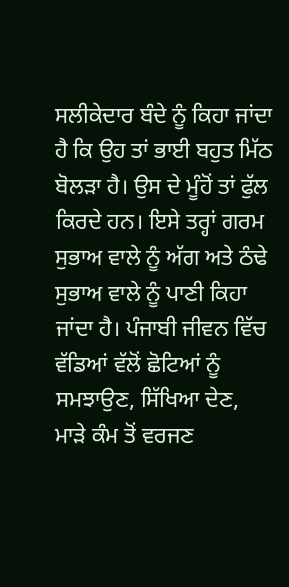ਸਲੀਕੇਦਾਰ ਬੰਦੇ ਨੂੰ ਕਿਹਾ ਜਾਂਦਾ ਹੈ ਕਿ ਉਹ ਤਾਂ ਭਾਈ ਬਹੁਤ ਮਿੱਠ ਬੋਲੜਾ ਹੈ। ਉਸ ਦੇ ਮੂੰਹੋਂ ਤਾਂ ਫੁੱਲ ਕਿਰਦੇ ਹਨ। ਇਸੇ ਤਰ੍ਹਾਂ ਗਰਮ ਸੁਭਾਅ ਵਾਲੇ ਨੂੰ ਅੱਗ ਅਤੇ ਠੰਢੇ ਸੁਭਾਅ ਵਾਲੇ ਨੂੰ ਪਾਣੀ ਕਿਹਾ ਜਾਂਦਾ ਹੈ। ਪੰਜਾਬੀ ਜੀਵਨ ਵਿੱਚ ਵੱਡਿਆਂ ਵੱਲੋਂ ਛੋਟਿਆਂ ਨੂੰ ਸਮਝਾਉਣ, ਸਿੱਖਿਆ ਦੇਣ, ਮਾੜੇ ਕੰਮ ਤੋਂ ਵਰਜਣ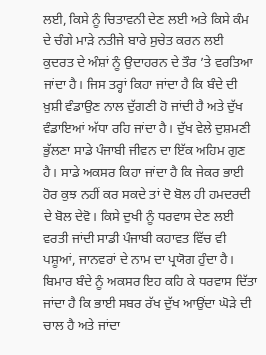ਲਈ, ਕਿਸੇ ਨੂੰ ਚਿਤਾਵਨੀ ਦੇਣ ਲਈ ਅਤੇ ਕਿਸੇ ਕੰਮ ਦੇ ਚੰਗੇ ਮਾੜੇ ਨਤੀਜੇ ਬਾਰੇ ਸੁਚੇਤ ਕਰਨ ਲਈ ਕੁਦਰਤ ਦੇ ਅੰਸ਼ਾਂ ਨੂੰ ਉਦਾਹਰਨ ਦੇ ਤੌਰ ’ਤੇ ਵਰਤਿਆ ਜਾਂਦਾ ਹੈ। ਜਿਸ ਤਰ੍ਹਾਂ ਕਿਹਾ ਜਾਂਦਾ ਹੈ ਕਿ ਬੰਦੇ ਦੀ ਖ਼ੁਸ਼ੀ ਵੰਡਾਉਣ ਨਾਲ ਦੁੱਗਣੀ ਹੋ ਜਾਂਦੀ ਹੈ ਅਤੇ ਦੁੱਖ ਵੰਡਾਇਆਂ ਅੱਧਾ ਰਹਿ ਜਾਂਦਾ ਹੈ। ਦੁੱਖ ਵੇਲੇ ਦੁਸ਼ਮਣੀ ਭੁੱਲਣਾ ਸਾਡੇ ਪੰਜਾਬੀ ਜੀਵਨ ਦਾ ਇੱਕ ਅਹਿਮ ਗੁਣ ਹੈ। ਸਾਡੇ ਅਕਸਰ ਕਿਹਾ ਜਾਂਦਾ ਹੈ ਕਿ ਜੇਕਰ ਭਾਈ ਹੋਰ ਕੁਝ ਨਹੀਂ ਕਰ ਸਕਦੇ ਤਾਂ ਦੋ ਬੋਲ ਹੀ ਹਮਦਰਦੀ ਦੇ ਬੋਲ ਦੇਵੋ। ਕਿਸੇ ਦੁਖੀ ਨੂੰ ਧਰਵਾਸ ਦੇਣ ਲਈ ਵਰਤੀ ਜਾਂਦੀ ਸਾਡੀ ਪੰਜਾਬੀ ਕਹਾਵਤ ਵਿੱਚ ਵੀ ਪਸ਼ੂਆਂ, ਜਾਨਵਰਾਂ ਦੇ ਨਾਮ ਦਾ ਪ੍ਰਯੋਗ ਹੁੰਦਾ ਹੈ। ਬਿਮਾਰ ਬੰਦੇ ਨੂੰ ਅਕਸਰ ਇਹ ਕਹਿ ਕੇ ਧਰਵਾਸ ਦਿੱਤਾ ਜਾਂਦਾ ਹੈ ਕਿ ਭਾਈ ਸਬਰ ਰੱਖ ਦੁੱਖ ਆਉਂਦਾ ਘੋੜੇ ਦੀ ਚਾਲ ਹੈ ਅਤੇ ਜਾਂਦਾ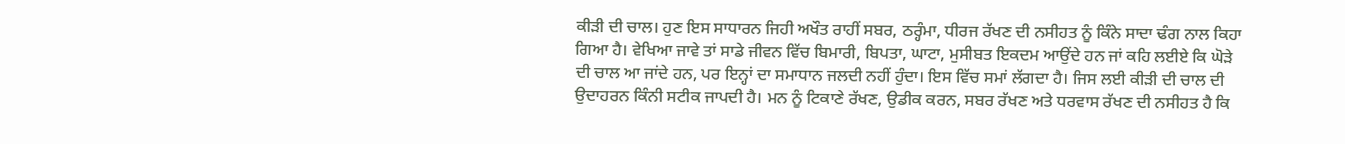ਕੀੜੀ ਦੀ ਚਾਲ। ਹੁਣ ਇਸ ਸਾਧਾਰਨ ਜਿਹੀ ਅਖੌਤ ਰਾਹੀਂ ਸਬਰ, ਠਰ੍ਹੰਮਾ, ਧੀਰਜ ਰੱਖਣ ਦੀ ਨਸੀਹਤ ਨੂੰ ਕਿੰਨੇ ਸਾਦਾ ਢੰਗ ਨਾਲ ਕਿਹਾ ਗਿਆ ਹੈ। ਵੇਖਿਆ ਜਾਵੇ ਤਾਂ ਸਾਡੇ ਜੀਵਨ ਵਿੱਚ ਬਿਮਾਰੀ, ਬਿਪਤਾ, ਘਾਟਾ, ਮੁਸੀਬਤ ਇਕਦਮ ਆਉਂਦੇ ਹਨ ਜਾਂ ਕਹਿ ਲਈਏ ਕਿ ਘੋੜੇ ਦੀ ਚਾਲ ਆ ਜਾਂਦੇ ਹਨ, ਪਰ ਇਨ੍ਹਾਂ ਦਾ ਸਮਾਧਾਨ ਜਲਦੀ ਨਹੀਂ ਹੁੰਦਾ। ਇਸ ਵਿੱਚ ਸਮਾਂ ਲੱਗਦਾ ਹੈ। ਜਿਸ ਲਈ ਕੀੜੀ ਦੀ ਚਾਲ ਦੀ ਉਦਾਹਰਨ ਕਿੰਨੀ ਸਟੀਕ ਜਾਪਦੀ ਹੈ। ਮਨ ਨੂੰ ਟਿਕਾਣੇ ਰੱਖਣ, ਉਡੀਕ ਕਰਨ, ਸਬਰ ਰੱਖਣ ਅਤੇ ਧਰਵਾਸ ਰੱਖਣ ਦੀ ਨਸੀਹਤ ਹੈ ਕਿ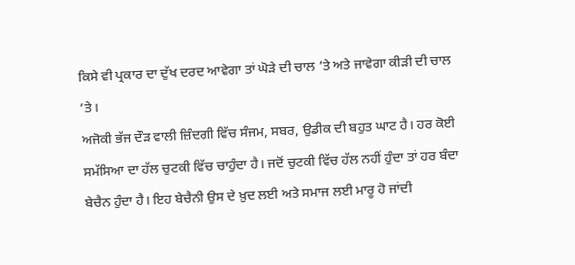ਕਿਸੇ ਵੀ ਪ੍ਰਕਾਰ ਦਾ ਦੁੱਖ ਦਰਦ ਆਵੇਗਾ ਤਾਂ ਘੋੜੇ ਦੀ ਚਾਲ ’ਤੇ ਅਤੇ ਜਾਵੇਗਾ ਕੀੜੀ ਦੀ ਚਾਲ ’ਤੇ।
ਅਜੋਕੀ ਭੱਜ ਦੌੜ ਵਾਲੀ ਜ਼ਿੰਦਗੀ ਵਿੱਚ ਸੰਜਮ, ਸਬਰ, ਉਡੀਕ ਦੀ ਬਹੁਤ ਘਾਟ ਹੈ। ਹਰ ਕੋਈ ਸਮੱਸਿਆ ਦਾ ਹੱਲ ਚੁਟਕੀ ਵਿੱਚ ਚਾਹੁੰਦਾ ਹੈ। ਜਦੋਂ ਚੁਟਕੀ ਵਿੱਚ ਹੱਲ ਨਹੀਂ ਹੁੰਦਾ ਤਾਂ ਹਰ ਬੰਦਾ ਬੇਚੈਨ ਹੁੰਦਾ ਹੈ। ਇਹ ਬੇਚੈਨੀ ਉਸ ਦੇ ਖ਼ੁਦ ਲਈ ਅਤੇ ਸਮਾਜ ਲਈ ਮਾਰੂ ਹੋ ਜਾਂਦੀ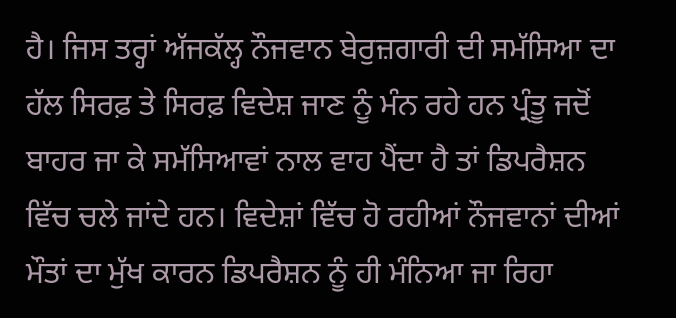ਹੈ। ਜਿਸ ਤਰ੍ਹਾਂ ਅੱਜਕੱਲ੍ਹ ਨੌਜਵਾਨ ਬੇਰੁਜ਼ਗਾਰੀ ਦੀ ਸਮੱਸਿਆ ਦਾ ਹੱਲ ਸਿਰਫ਼ ਤੇ ਸਿਰਫ਼ ਵਿਦੇਸ਼ ਜਾਣ ਨੂੰ ਮੰਨ ਰਹੇ ਹਨ ਪ੍ਰੰਤੂ ਜਦੋਂ ਬਾਹਰ ਜਾ ਕੇ ਸਮੱਸਿਆਵਾਂ ਨਾਲ ਵਾਹ ਪੈਂਦਾ ਹੈ ਤਾਂ ਡਿਪਰੈਸ਼ਨ ਵਿੱਚ ਚਲੇ ਜਾਂਦੇ ਹਨ। ਵਿਦੇਸ਼ਾਂ ਵਿੱਚ ਹੋ ਰਹੀਆਂ ਨੌਜਵਾਨਾਂ ਦੀਆਂ ਮੌਤਾਂ ਦਾ ਮੁੱਖ ਕਾਰਨ ਡਿਪਰੈਸ਼ਨ ਨੂੰ ਹੀ ਮੰਨਿਆ ਜਾ ਰਿਹਾ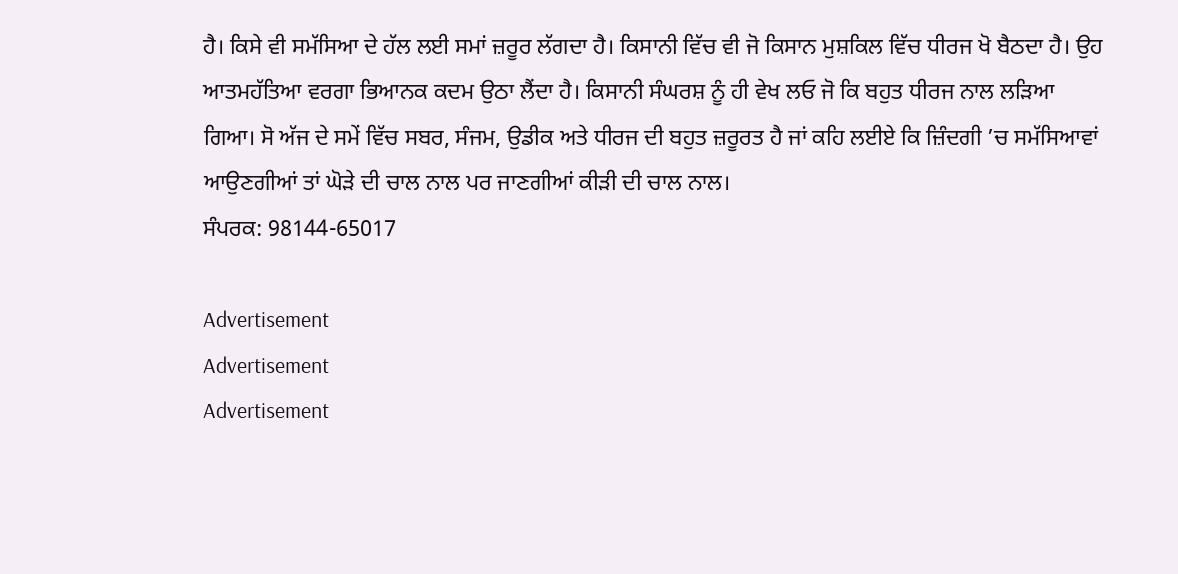ਹੈ। ਕਿਸੇ ਵੀ ਸਮੱਸਿਆ ਦੇ ਹੱਲ ਲਈ ਸਮਾਂ ਜ਼ਰੂਰ ਲੱਗਦਾ ਹੈ। ਕਿਸਾਨੀ ਵਿੱਚ ਵੀ ਜੋ ਕਿਸਾਨ ਮੁਸ਼ਕਿਲ ਵਿੱਚ ਧੀਰਜ ਖੋ ਬੈਠਦਾ ਹੈ। ਉਹ ਆਤਮਹੱਤਿਆ ਵਰਗਾ ਭਿਆਨਕ ਕਦਮ ਉਠਾ ਲੈਂਦਾ ਹੈ। ਕਿਸਾਨੀ ਸੰਘਰਸ਼ ਨੂੰ ਹੀ ਵੇਖ ਲਓ ਜੋ ਕਿ ਬਹੁਤ ਧੀਰਜ ਨਾਲ ਲੜਿਆ ਗਿਆ। ਸੋ ਅੱਜ ਦੇ ਸਮੇਂ ਵਿੱਚ ਸਬਰ, ਸੰਜਮ, ਉਡੀਕ ਅਤੇ ਧੀਰਜ ਦੀ ਬਹੁਤ ਜ਼ਰੂਰਤ ਹੈ ਜਾਂ ਕਹਿ ਲਈਏ ਕਿ ਜ਼ਿੰਦਗੀ ’ਚ ਸਮੱਸਿਆਵਾਂ ਆਉਣਗੀਆਂ ਤਾਂ ਘੋੜੇ ਦੀ ਚਾਲ ਨਾਲ ਪਰ ਜਾਣਗੀਆਂ ਕੀੜੀ ਦੀ ਚਾਲ ਨਾਲ।
ਸੰਪਰਕ: 98144-65017

Advertisement
Advertisement
Advertisement